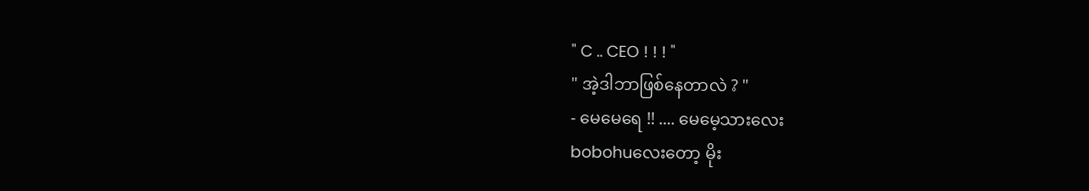" C .. CEO ! ! ! "
" အဲ့ဒါဘာဖြစ်နေတာလဲ ? "
- မေမေရေ !! .... မေမေ့သားလေး
bobohuလေးတော့ မိုး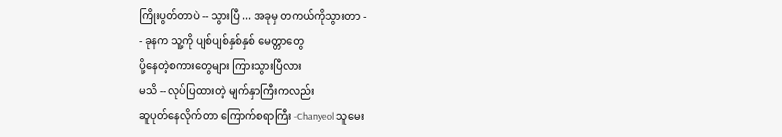ကြိုးပွတ်တာပဲ -- သွားပြီ ... အခုမှ တကယ်ကိုသွားတာ -
- ခုနက သူ့ကို ပျစ်ပျစ်နှစ်နှစ် မေတ္တာတွေ
ပို့နေတဲ့စကားတွေများ ကြားသွားပြီလား
မသိ -- လုပ်ပြထားတဲ့ မျက်နှာကြီးကလည်း
ဆူပုတ်နေလိုက်တာ ကြောက်စရာကြီး -Chanyeol သူမေး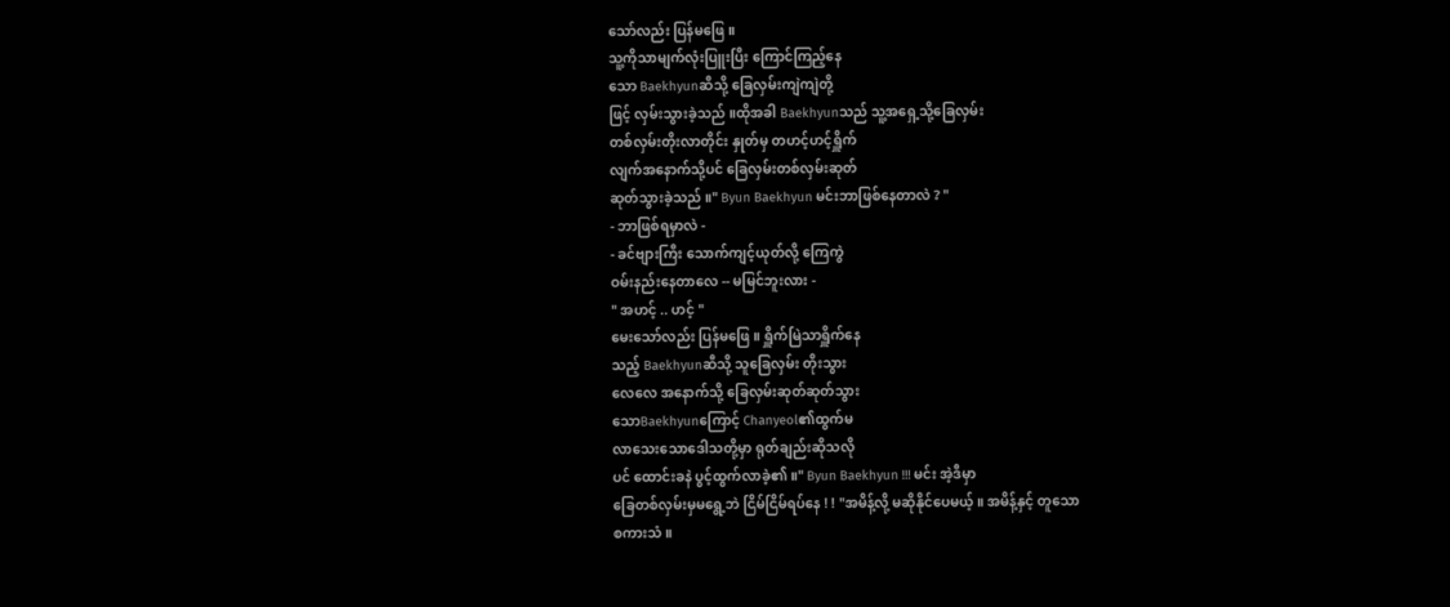သော်လည်း ပြန်မဖြေ ။
သူ့ကိုသာမျက်လုံးပြူးပြီး ကြောင်ကြည့်နေ
သော Baekhyunဆီသို့ ခြေလှမ်းကျဲကျဲတို့
ဖြင့် လှမ်းသွားခဲ့သည် ။ထိုအခါ Baekhyunသည် သူ့အရှေ့သို့ခြေလှမ်း
တစ်လှမ်းတိုးလာတိုင်း နှုတ်မှ တဟင့်ဟင့်ရှိူက်
လျက်အနောက်သို့ပင် ခြေလှမ်းတစ်လှမ်းဆုတ်
ဆုတ်သွားခဲ့သည် ။" Byun Baekhyun မင်းဘာဖြစ်နေတာလဲ ? "
- ဘာဖြစ်ရမှာလဲ -
- ခင်ဗျားကြီး သောက်ကျင့်ယုတ်လို့ ကြေကွဲ
ဝမ်းနည်းနေတာလေ -- မမြင်ဘူးလား -
" အဟင့် .. ဟင့် "
မေးသော်လည်း ပြန်မဖြေ ။ ရှိူက်မြဲသာရှိူက်နေ
သည့် Baekhyunဆီသို့ သူခြေလှမ်း တိုးသွား
လေလေ အနောက်သို့ ခြေလှမ်းဆုတ်ဆုတ်သွား
သောBaekhyunကြောင့် Chanyeol၏ထွက်မ
လာသေးသောဒေါသတို့မှာ ရုတ်ချည်းဆိုသလို
ပင် ထောင်းခနဲ ပွင့်ထွက်လာခဲ့၏ ။" Byun Baekhyun !!! မင်း အဲ့ဒီမှာ
ခြေတစ်လှမ်းမှမရွေ့ဘဲ ငြိမ်ငြိမ်ရပ်နေ ! ! "အမိန့်လို့ မဆိုနိုင်ပေမယ့် ။ အမိန့်နှင့် တူသော
စကားသံ ။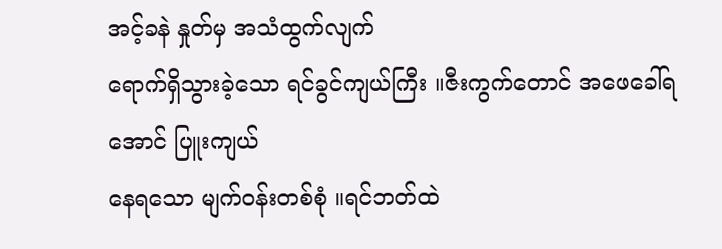အင့်ခနဲ နှုတ်မှ အသံထွက်လျက်
ရောက်ရှိသွားခဲ့သော ရင်ခွင်ကျယ်ကြီး ။ဇီးကွက်တောင် အဖေခေါ်ရအောင် ပြူးကျယ်
နေရသော မျက်ဝန်းတစ်စုံ ။ရင်ဘတ်ထဲ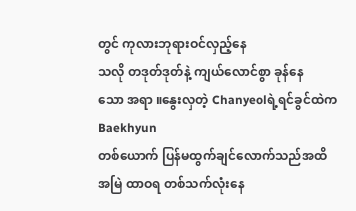တွင် ကုလားဘုရားဝင်လှည့်နေ
သလို တဒုတ်ဒုတ်နဲ့ ကျယ်လောင်စွာ ခုန်နေ
သော အရာ ။နွေးလှတဲ့ Chanyeolရဲ့ရင်ခွင်ထဲက Baekhyun
တစ်ယောက် ပြန်မထွက်ချင်လောက်သည်အထိ
အမြဲ ထာဝရ တစ်သက်လုံးနေ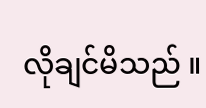လိုချင်မိသည် ။